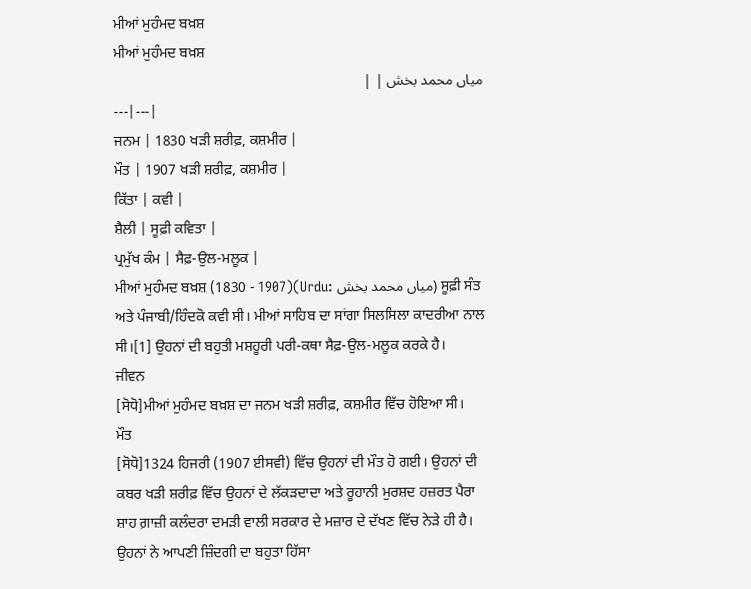ਮੀਆਂ ਮੁਹੰਮਦ ਬਖ਼ਸ਼
ਮੀਆਂ ਮੁਹੰਮਦ ਬਖ਼ਸ਼
میاں محمد بخش | |
---|---|
ਜਨਮ | 1830 ਖੜੀ ਸ਼ਰੀਫ਼, ਕਸ਼ਮੀਰ |
ਮੌਤ | 1907 ਖੜੀ ਸ਼ਰੀਫ਼, ਕਸ਼ਮੀਰ |
ਕਿੱਤਾ | ਕਵੀ |
ਸ਼ੈਲੀ | ਸੂਫ਼ੀ ਕਵਿਤਾ |
ਪ੍ਰਮੁੱਖ ਕੰਮ | ਸੈਫ਼-ਉਲ-ਮਲੂਕ |
ਮੀਆਂ ਮੁਹੰਮਦ ਬਖ਼ਸ਼ (1830 - 1907)(Urdu: میاں محمد بخش) ਸੂਫ਼ੀ ਸੰਤ ਅਤੇ ਪੰਜਾਬੀ/ਹਿੰਦਕੋ ਕਵੀ ਸੀ। ਮੀਆਂ ਸਾਹਿਬ ਦਾ ਸਾਂਗਾ ਸਿਲਸਿਲਾ ਕਾਦਰੀਆ ਨਾਲ ਸੀ।[1] ਉਹਨਾਂ ਦੀ ਬਹੁਤੀ ਮਸ਼ਹੂਰੀ ਪਰੀ-ਕਥਾ ਸੈਫ਼-ਉਲ-ਮਲੂਕ ਕਰਕੇ ਹੈ।
ਜੀਵਨ
[ਸੋਧੋ]ਮੀਆਂ ਮੁਹੰਮਦ ਬਖ਼ਸ਼ ਦਾ ਜਨਮ ਖੜੀ ਸ਼ਰੀਫ਼, ਕਸ਼ਮੀਰ ਵਿੱਚ ਹੋਇਆ ਸੀ।
ਮੌਤ
[ਸੋਧੋ]1324 ਹਿਜਰੀ (1907 ਈਸਵੀ) ਵਿੱਚ ਉਹਨਾਂ ਦੀ ਮੌਤ ਹੋ ਗਈ। ਉਹਨਾਂ ਦੀ ਕਬਰ ਖੜੀ ਸ਼ਰੀਫ਼ ਵਿੱਚ ਉਹਨਾਂ ਦੇ ਲੱਕੜਦਾਦਾ ਅਤੇ ਰੂਹਾਨੀ ਮੁਰਸ਼ਦ ਹਜ਼ਰਤ ਪੈਰਾ ਸ਼ਾਹ ਗ਼ਾਜ਼ੀ ਕਲੰਦਰਾ ਦਮੜੀ ਵਾਲੀ ਸਰਕਾਰ ਦੇ ਮਜ਼ਾਰ ਦੇ ਦੱਖਣ ਵਿੱਚ ਨੇੜੇ ਹੀ ਹੈ। ਉਹਨਾਂ ਨੇ ਆਪਣੀ ਜ਼ਿੰਦਗੀ ਦਾ ਬਹੁਤਾ ਹਿੱਸਾ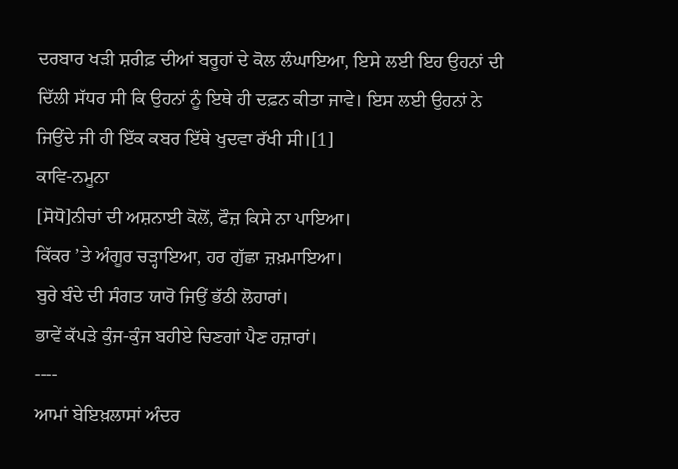ਦਰਬਾਰ ਖੜੀ ਸ਼ਰੀਫ਼ ਦੀਆਂ ਬਰੂਹਾਂ ਦੇ ਕੋਲ ਲੰਘਾਇਆ, ਇਸੇ ਲਈ ਇਹ ਉਹਨਾਂ ਦੀ ਦਿੱਲੀ ਸੱਧਰ ਸੀ ਕਿ ਉਹਨਾਂ ਨੂੰ ਇਥੇ ਹੀ ਦਫ਼ਨ ਕੀਤਾ ਜਾਵੇ। ਇਸ ਲਈ ਉਹਨਾਂ ਨੇ ਜਿਉਂਦੇ ਜੀ ਹੀ ਇੱਕ ਕਬਰ ਇੱਥੇ ਖੁਦਵਾ ਰੱਖੀ ਸੀ।[1]
ਕਾਵਿ-ਨਮੂਨਾ
[ਸੋਧੋ]ਨੀਚਾਂ ਦੀ ਅਸ਼ਨਾਈ ਕੋਲੋਂ, ਫੌਜ਼ ਕਿਸੇ ਨਾ ਪਾਇਆ।
ਕਿੱਕਰ ’ਤੇ ਅੰਗੂਰ ਚੜ੍ਹਾਇਆ, ਹਰ ਗੁੱਛਾ ਜ਼ਖ਼ਮਾਇਆ।
ਬੁਰੇ ਬੰਦੇ ਦੀ ਸੰਗਤ ਯਾਰੋ ਜਿਉਂ ਭੱਠੀ ਲੋਹਾਰਾਂ।
ਭਾਵੇਂ ਕੱਪੜੇ ਕੁੰਜ-ਕੁੰਜ ਬਹੀਏ ਚਿਣਗਾਂ ਪੈਣ ਹਜ਼ਾਰਾਂ।
----
ਆਮਾਂ ਬੇਇਖ਼ਲਾਸਾਂ ਅੰਦਰ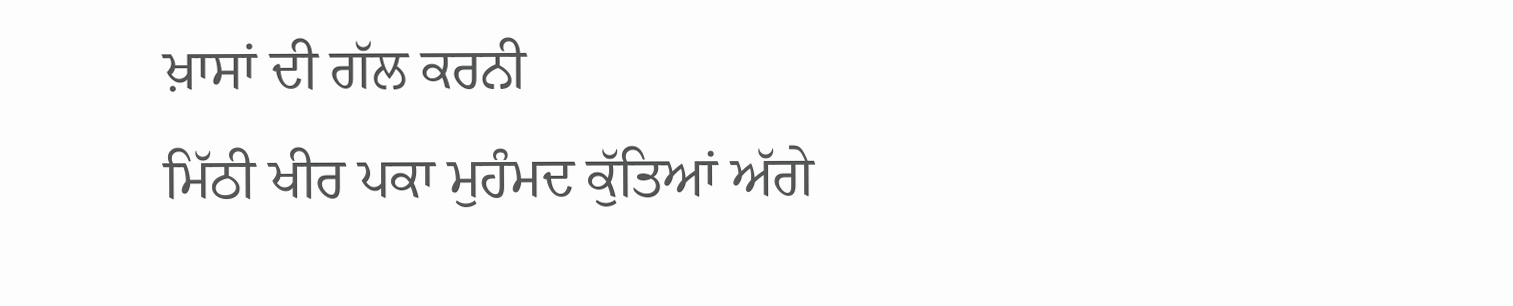ਖ਼ਾਸਾਂ ਦੀ ਗੱਲ ਕਰਨੀ
ਮਿੱਠੀ ਖੀਰ ਪਕਾ ਮੁਹੰਮਦ ਕੁੱਤਿਆਂ ਅੱਗੇ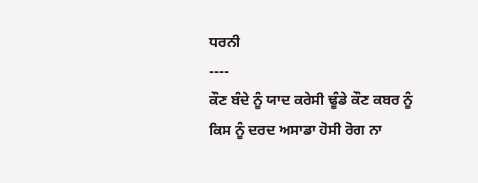ਧਰਨੀ
----
ਕੌਣ ਬੰਦੇ ਨੂੰ ਯਾਦ ਕਰੇਸੀ ਢੂੰਡੇ ਕੌਣ ਕਬਰ ਨੂੰ
ਕਿਸ ਨੂੰ ਦਰਦ ਅਸਾਡਾ ਹੋਸੀ ਰੋਗ ਨਾ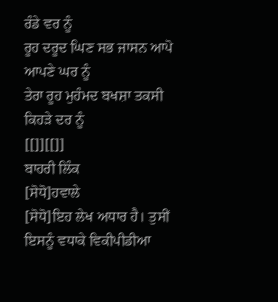ਰੰਡੇ ਵਰ ਨੂੰ
ਰੂਹ ਦਰੂਦ ਘਿਣ ਸਭ ਜਾਸਨ ਆਪੋ ਆਪਣੇ ਘਰ ਨੂੰ
ਤੇਰਾ ਰੂਹ ਮੁਹੰਮਦ ਬਖਸ਼ਾ ਤਕਸੀ ਕਿਹੜੇ ਦਰ ਨੂੰ
[[]][[]]
ਬਾਹਰੀ ਲਿੰਕ
[ਸੋਧੋ]ਹਵਾਲੇ
[ਸੋਧੋ]ਇਹ ਲੇਖ ਅਧਾਰ ਹੈ। ਤੁਸੀਂ ਇਸਨੂੰ ਵਧਾਕੇ ਵਿਕੀਪੀਡੀਆ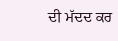ਦੀ ਮੱਦਦ ਕਰ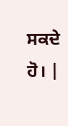ਸਕਦੇ ਹੋ। |